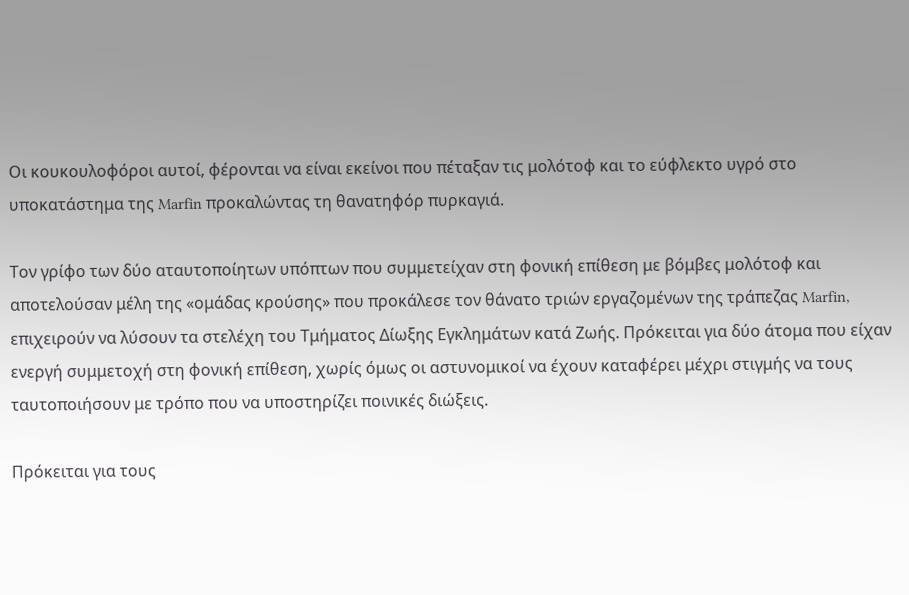Οι κουκουλοφόροι αυτοί, φέρονται να είναι εκείνοι που πέταξαν τις μολότοφ και το εύφλεκτο υγρό στο υποκατάστημα της Marfin προκαλώντας τη θανατηφόρ πυρκαγιά.

Τον γρίφο των δύο αταυτοποίητων υπόπτων που συμμετείχαν στη φονική επίθεση με βόμβες μολότοφ και αποτελούσαν μέλη της «ομάδας κρούσης» που προκάλεσε τον θάνατο τριών εργαζομένων της τράπεζας Marfin, επιχειρούν να λύσουν τα στελέχη του Τμήματος Δίωξης Εγκλημάτων κατά Ζωής. Πρόκειται για δύο άτομα που είχαν ενεργή συμμετοχή στη φονική επίθεση, χωρίς όμως οι αστυνομικοί να έχουν καταφέρει μέχρι στιγμής να τους ταυτοποιήσουν με τρόπο που να υποστηρίζει ποινικές διώξεις.

Πρόκειται για τους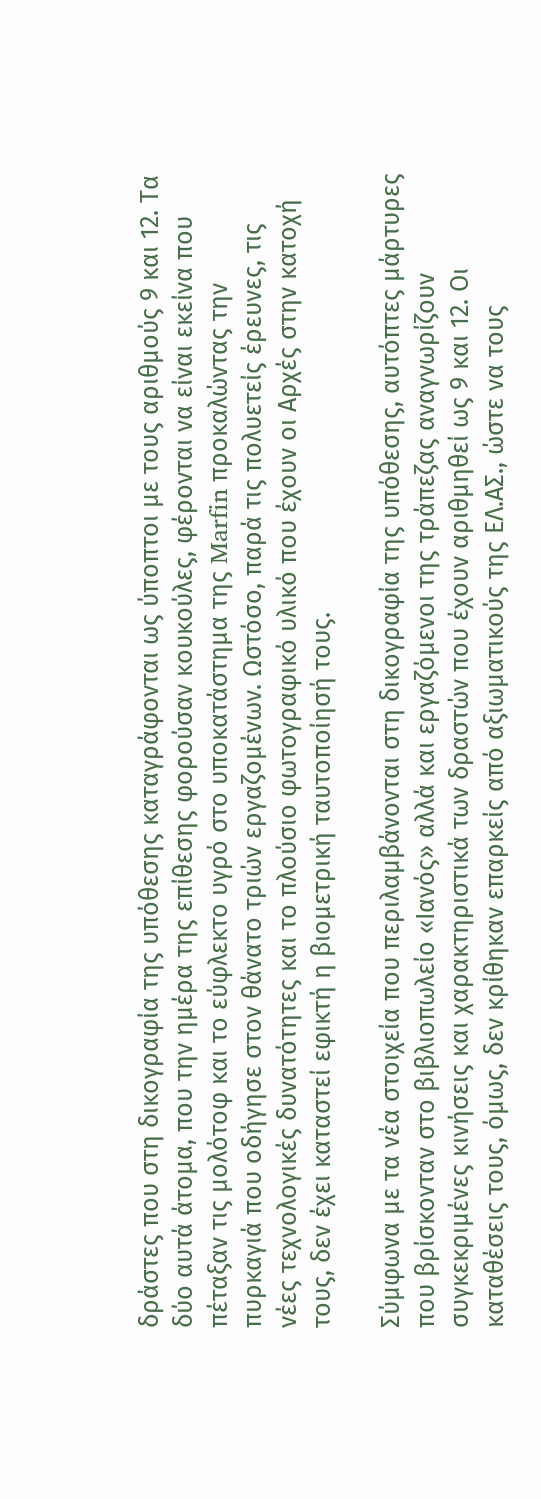δράστες που στη δικογραφία της υπόθεσης καταγράφονται ως ύποπτοι με τους αριθμούς 9 και 12. Τα δύο αυτά άτομα, που την ημέρα της επίθεσης φορούσαν κουκούλες, φέρονται να είναι εκείνα που πέταξαν τις μολότοφ και το εύφλεκτο υγρό στο υποκατάστημα της Marfin προκαλώντας την πυρκαγιά που οδήγησε στον θάνατο τριών εργαζομένων. Ωστόσο, παρά τις πολυετείς έρευνες, τις νέες τεχνολογικές δυνατότητες και το πλούσιο φωτογραφικό υλικό που έχουν οι Αρχές στην κατοχή τους, δεν έχει καταστεί εφικτή η βιομετρική ταυτοποίησή τους.

Σύμφωνα με τα νέα στοιχεία που περιλαμβάνονται στη δικογραφία της υπόθεσης, αυτόπτες μάρτυρες που βρίσκονταν στο βιβλιοπωλείο «Ιανός» αλλά και εργαζόμενοι της τράπεζας αναγνωρίζουν συγκεκριμένες κινήσεις και χαρακτηριστικά των δραστών που έχουν αριθμηθεί ως 9 και 12. Οι καταθέσεις τους, όμως, δεν κρίθηκαν επαρκείς από αξιωματικούς της ΕΛ.ΑΣ., ώστε να τους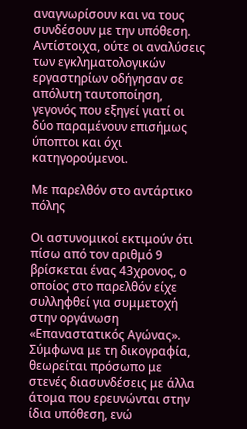αναγνωρίσουν και να τους συνδέσουν με την υπόθεση. Αντίστοιχα, ούτε οι αναλύσεις των εγκληματολογικών εργαστηρίων οδήγησαν σε απόλυτη ταυτοποίηση, γεγονός που εξηγεί γιατί οι δύο παραμένουν επισήμως ύποπτοι και όχι κατηγορούμενοι.

Με παρελθόν στο αντάρτικο πόλης

Οι αστυνομικοί εκτιμούν ότι πίσω από τον αριθμό 9 βρίσκεται ένας 43χρονος, ο οποίος στο παρελθόν είχε συλληφθεί για συμμετοχή στην οργάνωση «Επαναστατικός Αγώνας». Σύμφωνα με τη δικογραφία, θεωρείται πρόσωπο με στενές διασυνδέσεις με άλλα άτομα που ερευνώνται στην ίδια υπόθεση, ενώ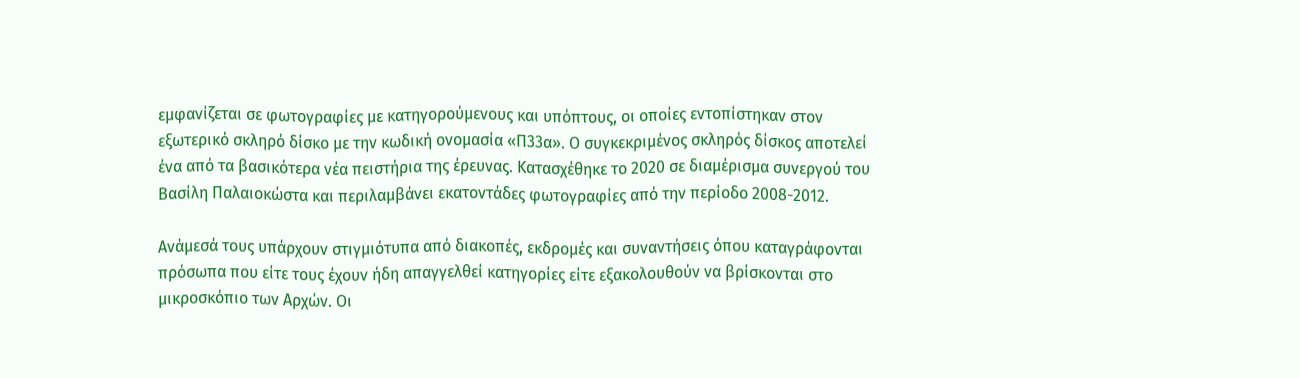εμφανίζεται σε φωτογραφίες με κατηγορούμενους και υπόπτους, οι οποίες εντοπίστηκαν στον εξωτερικό σκληρό δίσκο με την κωδική ονομασία «Π33α». Ο συγκεκριμένος σκληρός δίσκος αποτελεί ένα από τα βασικότερα νέα πειστήρια της έρευνας. Κατασχέθηκε το 2020 σε διαμέρισμα συνεργού του Βασίλη Παλαιοκώστα και περιλαμβάνει εκατοντάδες φωτογραφίες από την περίοδο 2008-2012.

Ανάμεσά τους υπάρχουν στιγμιότυπα από διακοπές, εκδρομές και συναντήσεις όπου καταγράφονται πρόσωπα που είτε τους έχουν ήδη απαγγελθεί κατηγορίες είτε εξακολουθούν να βρίσκονται στο μικροσκόπιο των Αρχών. Οι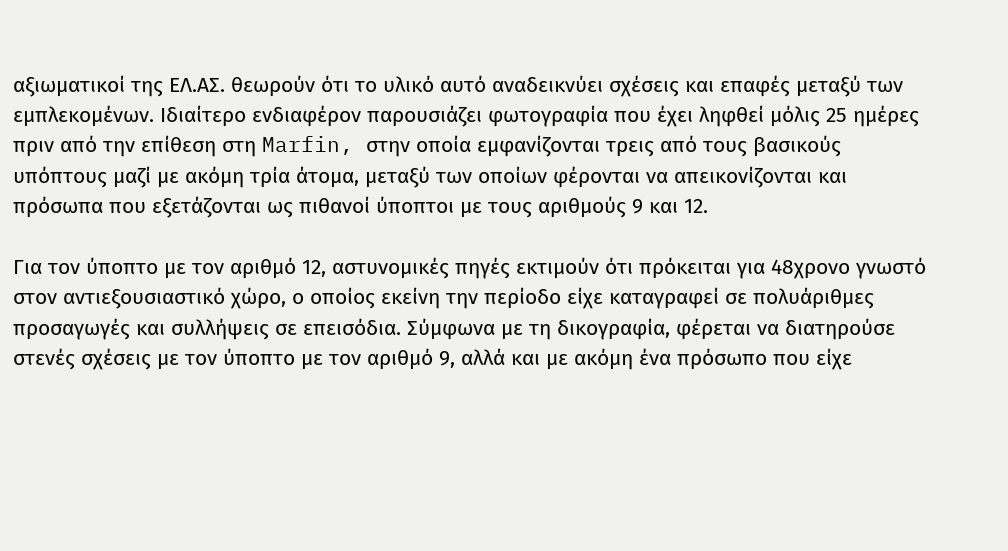αξιωματικοί της ΕΛ.ΑΣ. θεωρούν ότι το υλικό αυτό αναδεικνύει σχέσεις και επαφές μεταξύ των εμπλεκομένων. Ιδιαίτερο ενδιαφέρον παρουσιάζει φωτογραφία που έχει ληφθεί μόλις 25 ημέρες πριν από την επίθεση στη Marfin, στην οποία εμφανίζονται τρεις από τους βασικούς υπόπτους μαζί με ακόμη τρία άτομα, μεταξύ των οποίων φέρονται να απεικονίζονται και πρόσωπα που εξετάζονται ως πιθανοί ύποπτοι με τους αριθμούς 9 και 12.

Για τον ύποπτο με τον αριθμό 12, αστυνομικές πηγές εκτιμούν ότι πρόκειται για 48χρονο γνωστό στον αντιεξουσιαστικό χώρο, ο οποίος εκείνη την περίοδο είχε καταγραφεί σε πολυάριθμες προσαγωγές και συλλήψεις σε επεισόδια. Σύμφωνα με τη δικογραφία, φέρεται να διατηρούσε στενές σχέσεις με τον ύποπτο με τον αριθμό 9, αλλά και με ακόμη ένα πρόσωπο που είχε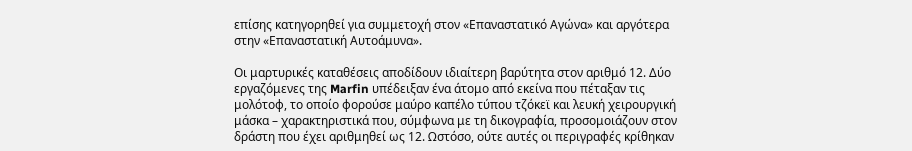επίσης κατηγορηθεί για συμμετοχή στον «Επαναστατικό Αγώνα» και αργότερα στην «Επαναστατική Αυτοάμυνα».

Οι μαρτυρικές καταθέσεις αποδίδουν ιδιαίτερη βαρύτητα στον αριθμό 12. Δύο εργαζόμενες της Marfin υπέδειξαν ένα άτομο από εκείνα που πέταξαν τις μολότοφ, το οποίο φορούσε μαύρο καπέλο τύπου τζόκεϊ και λευκή χειρουργική μάσκα – χαρακτηριστικά που, σύμφωνα με τη δικογραφία, προσομοιάζουν στον δράστη που έχει αριθμηθεί ως 12. Ωστόσο, ούτε αυτές οι περιγραφές κρίθηκαν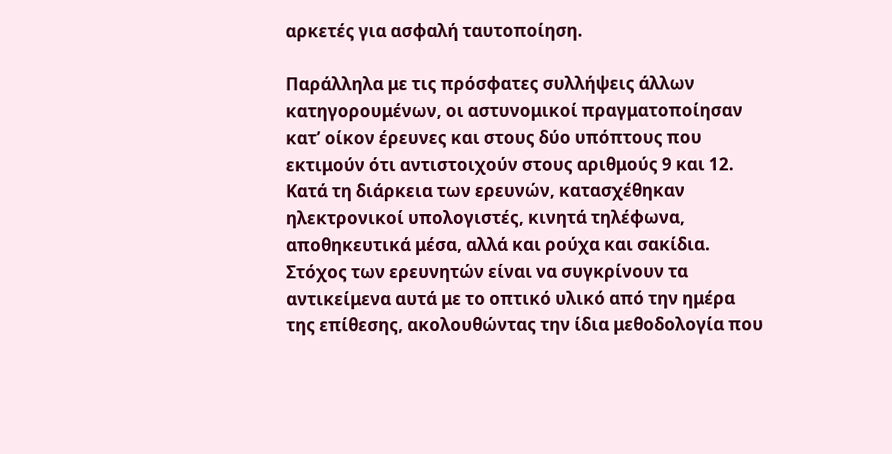αρκετές για ασφαλή ταυτοποίηση.

Παράλληλα με τις πρόσφατες συλλήψεις άλλων κατηγορουμένων, οι αστυνομικοί πραγματοποίησαν κατ’ οίκον έρευνες και στους δύο υπόπτους που εκτιμούν ότι αντιστοιχούν στους αριθμούς 9 και 12. Κατά τη διάρκεια των ερευνών, κατασχέθηκαν ηλεκτρονικοί υπολογιστές, κινητά τηλέφωνα, αποθηκευτικά μέσα, αλλά και ρούχα και σακίδια. Στόχος των ερευνητών είναι να συγκρίνουν τα αντικείμενα αυτά με το οπτικό υλικό από την ημέρα της επίθεσης, ακολουθώντας την ίδια μεθοδολογία που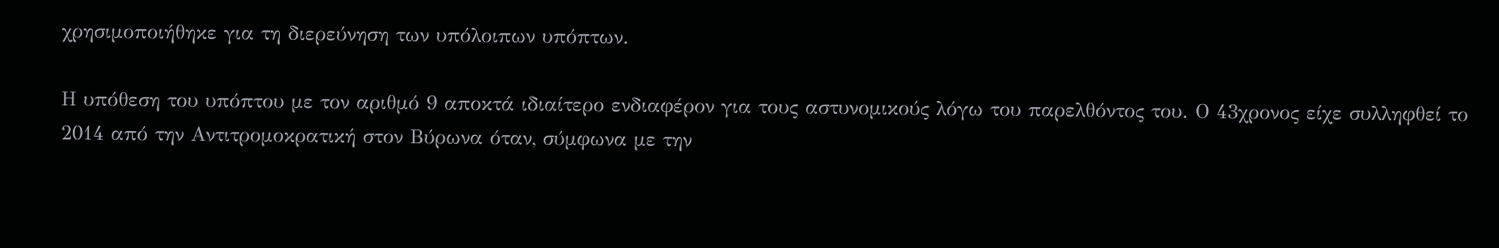χρησιμοποιήθηκε για τη διερεύνηση των υπόλοιπων υπόπτων.

Η υπόθεση του υπόπτου με τον αριθμό 9 αποκτά ιδιαίτερο ενδιαφέρον για τους αστυνομικούς λόγω του παρελθόντος του. Ο 43χρονος είχε συλληφθεί το 2014 από την Αντιτρομοκρατική στον Βύρωνα όταν, σύμφωνα με την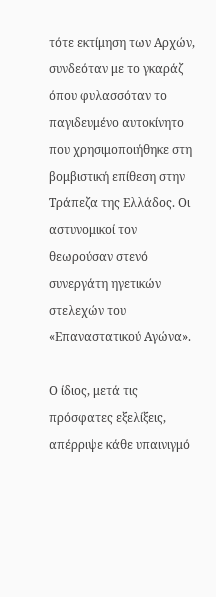τότε εκτίμηση των Αρχών, συνδεόταν με το γκαράζ όπου φυλασσόταν το παγιδευμένο αυτοκίνητο που χρησιμοποιήθηκε στη βομβιστική επίθεση στην Τράπεζα της Ελλάδος. Οι αστυνομικοί τον θεωρούσαν στενό συνεργάτη ηγετικών στελεχών του «Επαναστατικού Αγώνα».

Ο ίδιος, μετά τις πρόσφατες εξελίξεις, απέρριψε κάθε υπαινιγμό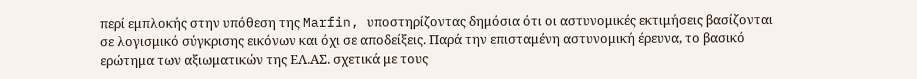περί εμπλοκής στην υπόθεση της Marfin, υποστηρίζοντας δημόσια ότι οι αστυνομικές εκτιμήσεις βασίζονται σε λογισμικό σύγκρισης εικόνων και όχι σε αποδείξεις. Παρά την επισταμένη αστυνομική έρευνα, το βασικό ερώτημα των αξιωματικών της ΕΛ.ΑΣ. σχετικά με τους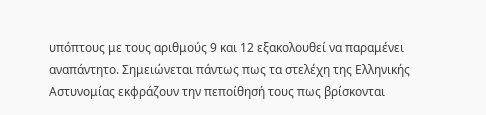υπόπτους με τους αριθμούς 9 και 12 εξακολουθεί να παραμένει αναπάντητο. Σημειώνεται πάντως πως τα στελέχη της Ελληνικής Αστυνομίας εκφράζουν την πεποίθησή τους πως βρίσκονται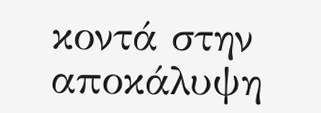κοντά στην αποκάλυψη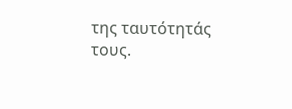της ταυτότητάς τους.